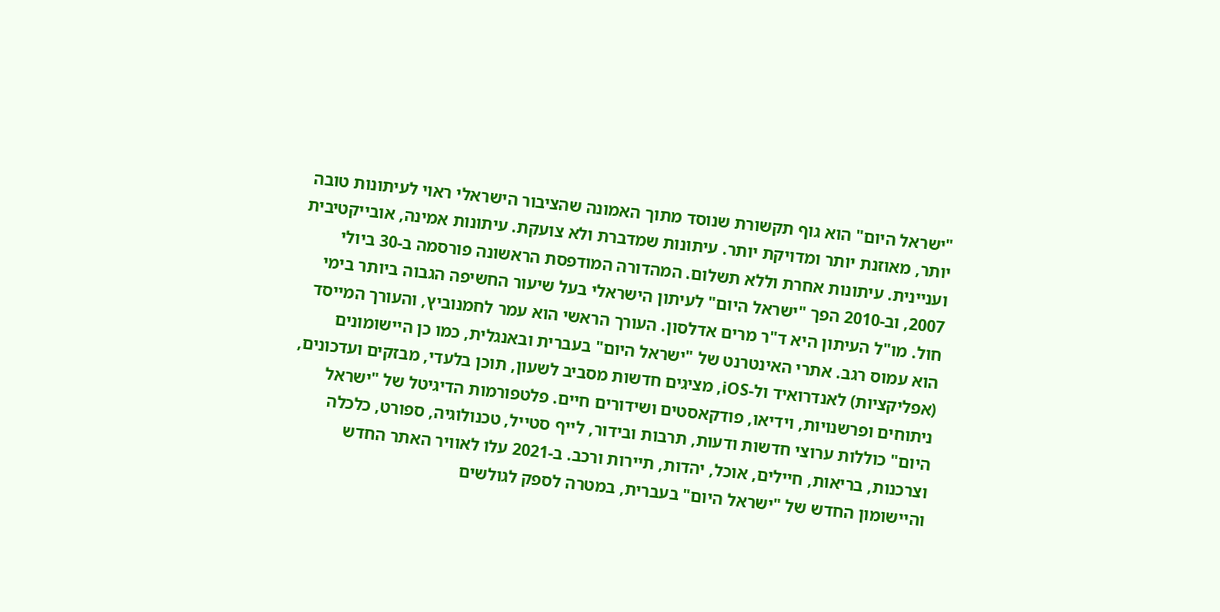"ישראל היום" הוא גוף תקשורת שנוסד מתוך האמונה שהציבור הישראלי ראוי לעיתונות טובה יותר, מאוזנת יותר ומדויקת יותר. עיתונות שמדברת ולא צועקת. עיתונות אמינה, אובייקטיבית ועניינית. עיתונות אחרת וללא תשלום. המהדורה המודפסת הראשונה פורסמה ב-30 ביולי 2007, וב-2010 הפך "ישראל היום" לעיתון הישראלי בעל שיעור החשיפה הגבוה ביותר בימי חול. מו"ל העיתון היא ד"ר מרים אדלסון. העורך הראשי הוא עמר לחמנוביץ, והעורך המייסד הוא עמוס רגב. אתרי האינטרנט של "ישראל היום" בעברית ובאנגלית, כמו כן היישומונים (אפליקציות) לאנדרואיד ול-iOS, מציגים חדשות מסביב לשעון, תוכן בלעדי, מבזקים ועדכונים, ניתוחים ופרשנויות, וידיאו, פודקאסטים ושידורים חיים. פלטפורמות הדיגיטל של "ישראל היום" כוללות ערוצי חדשות ודעות, תרבות ובידור, לייף סטייל, טכנולוגיה, ספורט, כלכלה וצרכנות, בריאות, חיילים, אוכל, יהדות, תיירות ורכב. ב-2021 עלו לאוויר האתר החדש והיישומון החדש של "ישראל היום" בעברית, במטרה לספק לגולשים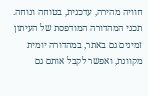חוויה מהירה, עדכנית, בטוחה ונוחה. תכני המהדורה המודפסת של העיתון זמינים גם באתר, במהדורה יומית מקוונת, ואפשר לקבל אותם גם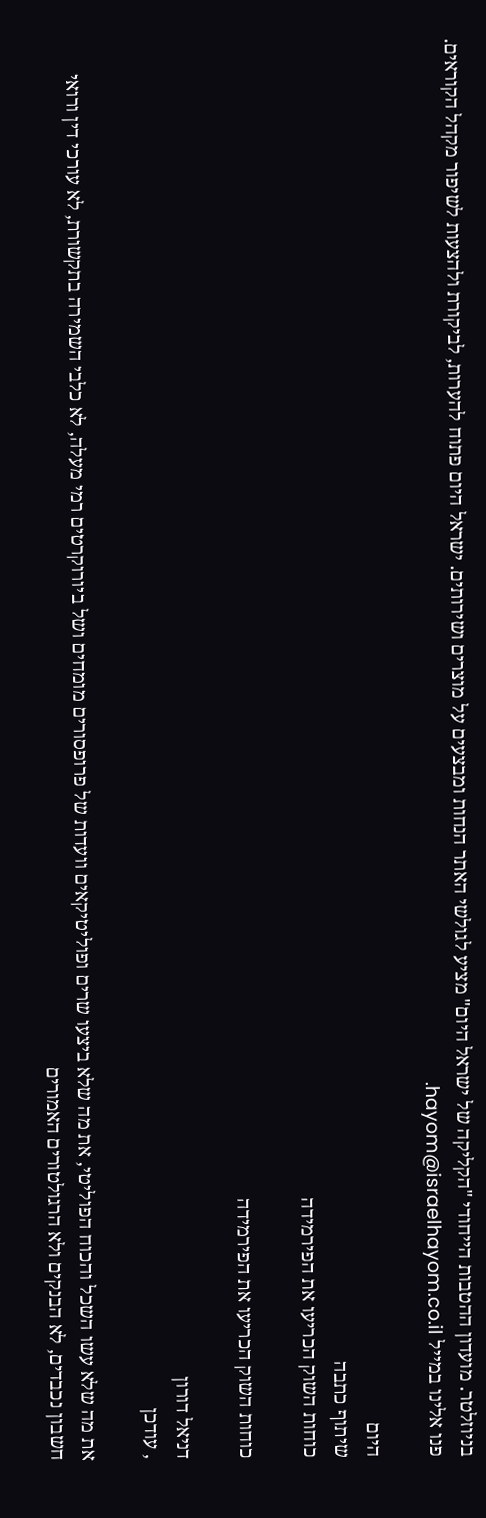בניוזלטר. מועדון ההטבות הייחודי "הקליקה של ישראל היום" מציע לגולשי האתר הנחות ומבצעים על מוצרים ושירותים. ישראל היום פתוח להערות, לביקורת ולהצעות לשיפור מקהל הקוראים. פנו אלינו במייל hayom@israelhayom.co.il.

היום
שיתוף כתבה
כוחות השוק הכריעו את הפירמידה

כוחות השוק הכריעו את הפירמידה

דניאל דורון
, עודכן

את מה שלא עשו השכל והכוח הפוליטי, את מה שלא ביצעו שרים ופוליטיקאים וועדות של פרופסורים מומחים ושל ביורוקרטים רמי מעלה, לא כלבי השמירה בתקשורת, לא עורכי דין ורואי חשבון נכבדים, לא הבנקים ולא הרגולטורים האמורים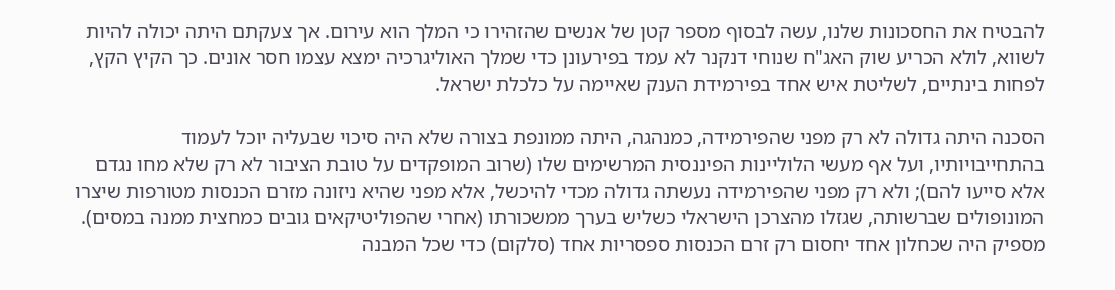להבטיח את החסכונות שלנו, עשה לבסוף מספר קטן של אנשים שהזהירו כי המלך הוא עירום. אך צעקתם היתה יכולה להיות לשווא, לולא הכריע שוק האג"ח שנוחי דנקנר לא עמד בפירעונן כדי שמלך האוליגרכיה ימצא עצמו חסר אונים. כך הקיץ הקץ, לפחות בינתיים, לשליטת איש אחד בפירמידת הענק שאיימה על כלכלת ישראל.

הסכנה היתה גדולה לא רק מפני שהפירמידה, כמנהגה, היתה ממונפת בצורה שלא היה סיכוי שבעליה יוכל לעמוד בהתחייבויותיו, ועל אף מעשי הלוליינות הפיננסית המרשימים שלו (שרוב המופקדים על טובת הציבור לא רק שלא מחו נגדם אלא סייעו להם); ולא רק מפני שהפירמידה נעשתה גדולה מכדי להיכשל, אלא מפני שהיא ניזונה מזרם הכנסות מטורפות שיצרו המונופולים שברשותה, שגזלו מהצרכן הישראלי כשליש בערך ממשכורתו (אחרי שהפוליטיקאים גובים כמחצית ממנה במסים). מספיק היה שכחלון אחד יחסום רק זרם הכנסות ספסריות אחד (סלקום) כדי שכל המבנה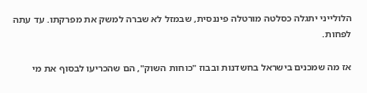הלולייני יתגלה כסלטה מורטלה פיננסית, שבמזל לא שברה למשק את מפרקתו. עד עתה לפחות.

אז מה שמכנים בישראל בחשדנות ובבוז "כוחות השוק", הם שהכריעו לבסוף את מי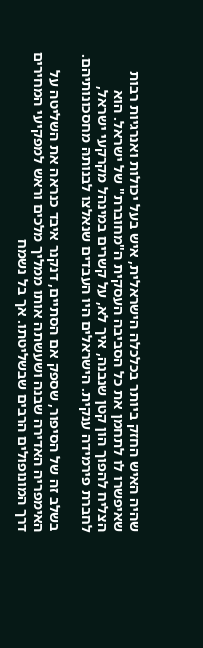שהיה האיש החזק ביותר בכלכלה הישראלית, איש בעל יכולות ואנרגיות רבות שאיפשרו לו לתחמן את כל הסביבה העסקית ה"מחוברת" של ישראל. הוא הצליח להפוך הון קטן שנבנה, איך לא, על קשרים במינהל מקרקעי ישראל, לחברת פירמידה ענקית. הישראלים היו העבדים שנאלצו לבנותהּ מחסכונותיהם.

בשלב זה של הסיפור, שספק אם הסתיים, דנקנר איבד כנראה את השליטה על האימפריה האדירה שבנה ושעשתה אותו ממליך מלכים וראש למפקיעי המחירים דרך המונופולים הרבים שבשליטתו. אך בל נשמח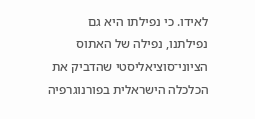לאידו. כי נפילתו היא גם נפילתנו, נפילה של האתוס הציוני־סוציאליסטי שהדביק את הכלכלה הישראלית בפורנוגרפיה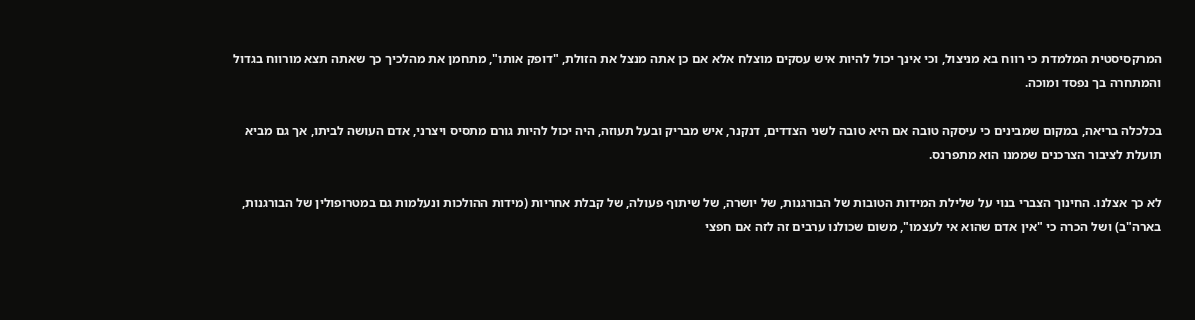המרקסיסטית המלמדת כי רווח בא מניצול, וכי אינך יכול להיות איש עסקים מוצלח אלא אם כן אתה מנצל את הזולת, "דופק אותו", מתחמן את מהלכיך כך שאתה תצא מורווח בגדול והמתחרה בך נפסד ומוכה.

בכלכלה בריאה, במקום שמבינים כי עיסקה טובה אם היא טובה לשני הצדדים, דנקנר, איש מבריק ובעל תעוזה, היה יכול להיות גורם מתסיס ויצרני, אדם העושה לביתו, אך גם מביא תועלת לציבור הצרכנים שממנו הוא מתפרנס.

לא כך אצלנו. החינוך הצברי בנוי על שלילת המידות הטובות של הבורגנות, של יושרה, של שיתוף פעולה, של קבלת אחריות (מידות ההולכות ונעלמות גם במטרופולין של הבורגנות, בארה"ב) ושל הכרה כי "אין אדם שהוא אי לעצמו", משום שכולנו ערבים זה לזה אם חפצי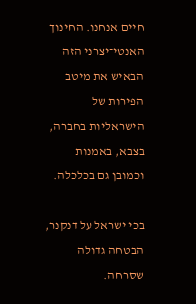חיים אנחנו. החינוך האנטי־יצרני הזה הבאיש את מיטב הפירות של הישראליות בחברה, בצבא, באמנות וכמובן גם בכלכלה.

בכי ישראל על דנקנר, הבטחה גדולה שסרחה.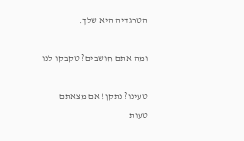הטרגדיה היא שלך.

ומה אתם חושבים? טקבקו לנו

טעינו? נתקן! אם מצאתם טעות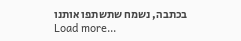בכתבה, נשמח שתשתפו אותנו
Load more...